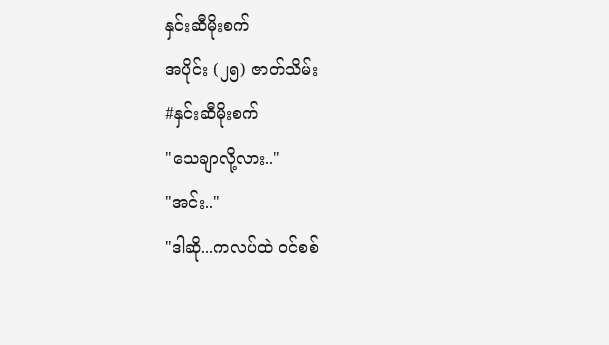နှင်းဆီမိုးစက်
အပိုင်း (၂၅) ဇာတ်သိမ်း
#နှင်းဆီမိုးစက်
"သေချာလို့လား.."
"အင်း.."
"ဒါဆို...ကလပ်ထဲ ၀င်စစ်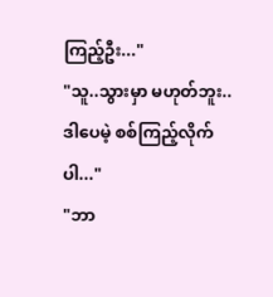ကြည့်ဦး..."
"သူ..သွားမှာ မဟုတ်ဘူး..ဒါပေမဲ့ စစ်ကြည့်လိုက်ပါ..."
"ဘာ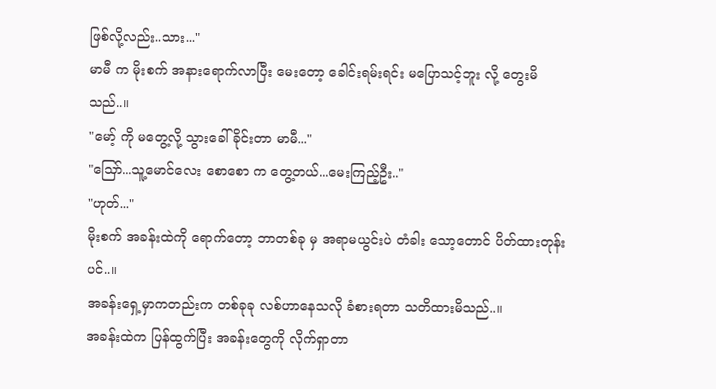ဖြစ်လို့လည်း..သား..."
မာမီ က မိုးစက် အနားရောက်လာပြီး မေးတော့ ခေါင်းရမ်းရင်း မပြောသင့်ဘူး လို့ တွေးမိသည်..။
"မော့် ကို မတွေ့လို့ သွားခေါ်ခိုင်းတာ မာမီ..."
"သြော်...သူ့မောင်လေး စောစော က တွေ့တယ်...မေးကြည့်ဦး.."
"ဟုတ်..."
မိုးစက် အခန်းထဲကို ရောက်တော့ ဘာတစ်ခု မှ အရာမယွင်းပဲ တံခါး သော့တောင် ပိတ်ထားတုန်းပင်..။
အခန်းရှေ့မှာကတည်းက တစ်ခုခု လစ်ဟာနေသလို ခံစားရတာ သတိထားမိသည်..။
အခန်းထဲက ပြန်ထွက်ပြီး အခန်းတွေကို လိုက်ရှာတာ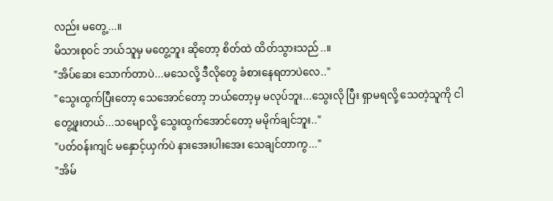လည်း မတွေ့...။
မိသားစု၀င် ဘယ်သူမှ မတွေ့ဘူး ဆိုတော့ စိတ်ထဲ ထိတ်သွားသည်..။
"အိပ်ဆေး သောက်တာပဲ...မသေလို့ ဒီလိုတွေ ခံစားနေရတာပဲလေ.."
"သွေးထွက်ပြီးတော့ သေအောင်တော့ ဘယ်တော့မှ မလုပ်ဘူး...သွေးလို ပြီး ရှာမရလို့ သေတဲ့သူကို ငါတွေ့ဖူးတယ်...သမျောလို့ သွေးထွက်အောင်တော့ မမိုက်ချင်ဘူး.."
"ပတ်၀န်းကျင် မနှောင့်ယှက်ပဲ နားအေးပါးအေး သေချင်တာကွ..."
"အိမ်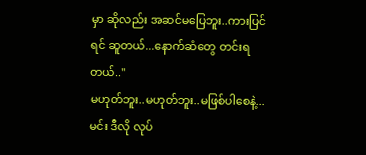မှာ ဆိုလည်း အဆင်မပြေဘူး..ကားပြင်ရင် ဆူတယ်...နောက်ဆံတွေ တင်းရတယ်.."
မဟုတ်ဘူး..မဟုတ်ဘူး..မဖြစ်ပါစေနဲ့...မင်း ဒီလို လုပ်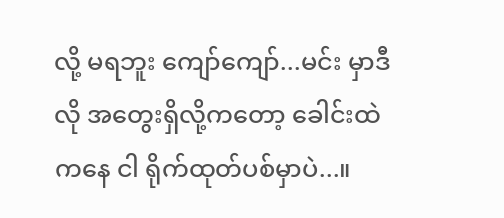လို့ မရဘူး ကျော်ကျော်...မင်း မှာဒီလို အတွေးရှိလို့ကတော့ ခေါင်းထဲကနေ ငါ ရိုက်ထုတ်ပစ်မှာပဲ...။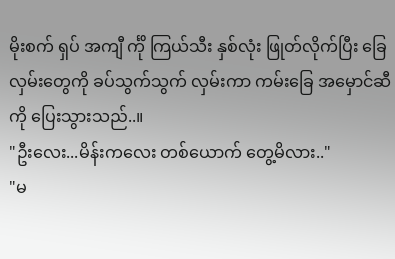မိုးစက် ရှပ် အကျီ င်္ကို ကြယ်သီး နှစ်လုံး ဖြုတ်လိုက်ပြီး ခြေလှမ်းတွေကို ခပ်သွက်သွက် လှမ်းကာ ကမ်းခြေ အမှောင်ဆီကို ပြေးသွားသည်..။
"ဦးလေး...မိန်းကလေး တစ်ယောက် တွေ့မိလား.."
"မ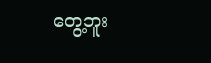တွေ့ဘူး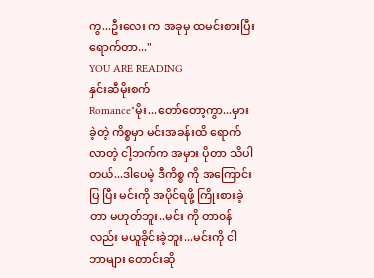ကွ...ဦးလေး က အခုမှ ထမင်းစားပြီး ရောက်တာ..."
YOU ARE READING
နှင်းဆီမိုးစက်
Romance"မိုး...တော်တော့ကွာ...မှားခဲ့တဲ့ ကိစ္စမှာ မင်းအခန်းထိ ရောက်လာတဲ့ ငါ့ဘက်က အမှား ပိုတာ သိပါတယ်...ဒါပေမဲ့ ဒီကိစ္စ ကို အကြောင်းပြ ပြီး မင်းကို အပိုင်ရဖို့ ကြိုးစားခဲ့တာ မဟုတ်ဘူး..မင်း ကို တာ၀န် လည်း မယူခိုင်းခဲ့ဘူး...မင်းကို ငါ ဘာများ တောင်းဆို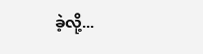ခဲ့လို့...